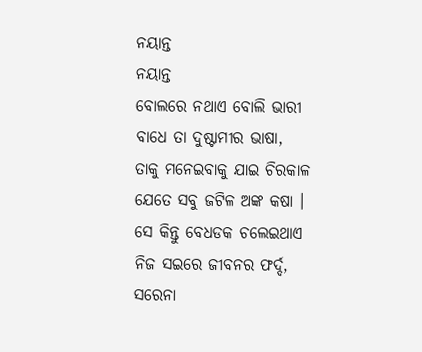ନୟାନ୍ତ
ନୟାନ୍ତ
ବୋଲରେ ନଥାଏ ବୋଲି ଭାରୀ
ବାଧେ ତା ଦୁଷ୍ଟାମୀର ଭାଷା,
ତାକୁ ମନେଇବାକୁ ଯାଇ ଚିରକାଳ
ଯେତେ ସବୁ ଜଟିଳ ଅଙ୍କ କଷା ।
ସେ କିନ୍ତୁ ବେଧଡକ ଚଲେଇଥାଏ
ନିଜ ସଇରେ ଜୀବନର ଫର୍ଦ୍ଦ,
ସରେନା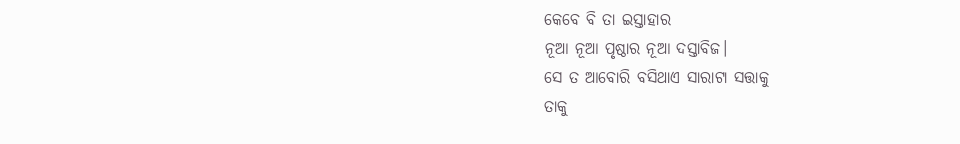କେବେ ବି ତା ଇସ୍ତାହାର
ନୂଆ ନୂଆ ପୃଷ୍ଠାର ନୂଆ ଦସ୍ତାବିଜ।
ସେ ତ ଆବୋରି ବସିଥାଏ ସାରାଟା ସତ୍ତାକୁ
ତାକୁ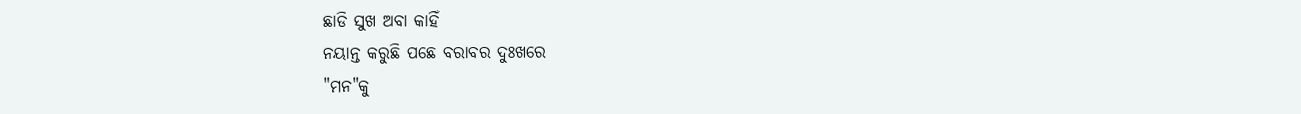ଛାଡି ସୁଖ ଅବା କାହିଁ
ନୟାନ୍ତ କରୁଛି ପଛେ ବରାବର ଦୁଃଖରେ
"ମନ"କୁ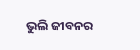ଭୁଲି ଜୀବନର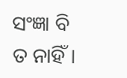ସଂଜ୍ଞା ବି ତ ନାହିଁ।